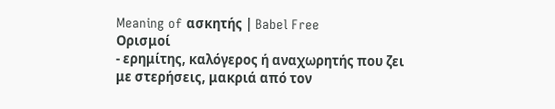Meaning of ασκητής | Babel Free
Ορισμοί
- ερημίτης, καλόγερος ή αναχωρητής που ζει με στερήσεις, μακριά από τον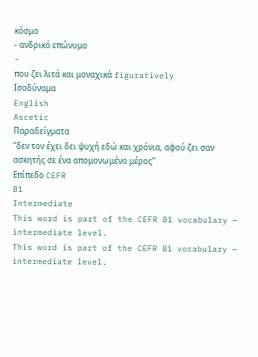κόσμο
- ανδρικό επώνυμο
-
που ζει λιτά και μοναχικά figuratively
Ισοδύναμα
English
Ascetic
Παραδείγματα
“δεν τον έχει δει ψυχή εδώ και χρόνια, αφού ζει σαν ασκητής σε ένα απομονωμένο μέρος”
Επίπεδο CEFR
B1
Intermediate
This word is part of the CEFR B1 vocabulary — intermediate level.
This word is part of the CEFR B1 vocabulary — intermediate level.